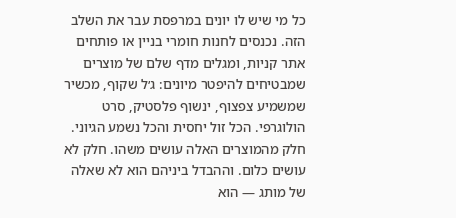כל מי שיש לו יונים במרפסת עבר את השלב הזה. נכנסים לחנות חומרי בניין או פותחים אתר קניות, ומגלים מדף שלם של מוצרים שמבטיחים להיפטר מיונים: ג׳ל שקוף, מכשיר שמשמיע צפצוף, ינשוף פלסטיק, סרט הולוגרפי. הכל זול יחסית והכל נשמע הגיוני.
חלק מהמוצרים האלה עושים משהו. חלק לא עושים כלום. וההבדל ביניהם הוא לא שאלה של מותג — הוא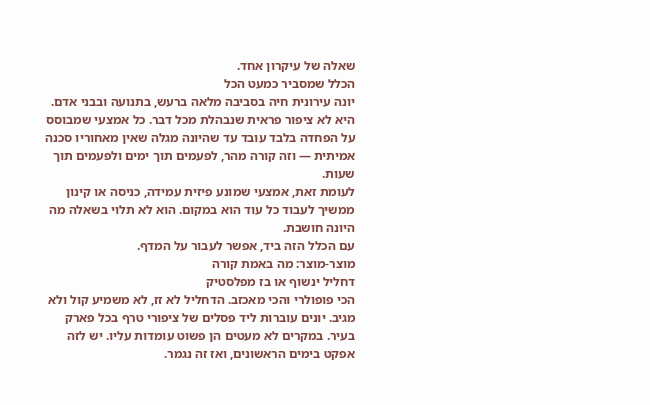שאלה של עיקרון אחד.
הכלל שמסביר כמעט הכל
יונה עירונית חיה בסביבה מלאה ברעש, בתנועה ובבני אדם. היא לא ציפור פראית שנבהלת מכל דבר. כל אמצעי שמבוסס על הפחדה בלבד עובד עד שהיונה מגלה שאין מאחוריו סכנה אמיתית — וזה קורה מהר, לפעמים תוך ימים ולפעמים תוך שעות.
לעומת זאת, אמצעי שמונע פיזית עמידה, כניסה או קינון ממשיך לעבוד כל עוד הוא במקום. הוא לא תלוי בשאלה מה היונה חושבת.
עם הכלל הזה ביד, אפשר לעבור על המדף.
מוצר-מוצר: מה באמת קורה
דחליל ינשוף או בז מפלסטיק
הכי פופולרי והכי מאכזב. הדחליל לא זז, לא משמיע קול ולא מגיב. יונים עוברות ליד פסלים של ציפורי טרף בכל פארק בעיר. במקרים לא מעטים הן פשוט עומדות עליו. יש לזה אפקט בימים הראשונים, ואז זה נגמר.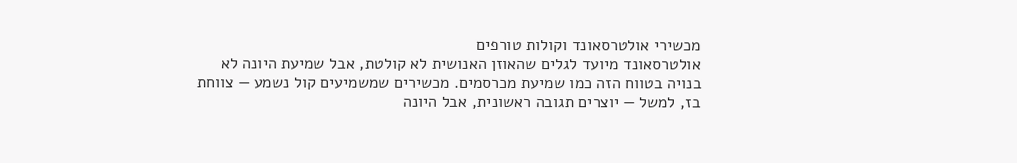מכשירי אולטרסאונד וקולות טורפים
אולטרסאונד מיועד לגלים שהאוזן האנושית לא קולטת, אבל שמיעת היונה לא בנויה בטווח הזה כמו שמיעת מכרסמים. מכשירים שמשמיעים קול נשמע — צווחת בז, למשל — יוצרים תגובה ראשונית, אבל היונה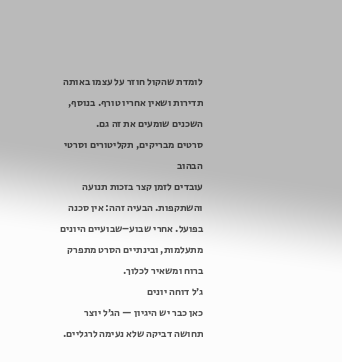לומדת שהקול חוזר על עצמו באותה תדירות ושאין אחריו טורף. בנוסף, השכנים שומעים את זה גם.
סרטים מבריקים, תקליטורים וסרטי הבהוב
עובדים לזמן קצר בזכות תנועה והשתקפות. הבעיה זהה: אין סכנה בפועל. אחרי שבוע–שבועיים היונים מתעלמות, ובינתיים הסרט מתפרק ברוח ומשאיר לכלוך.
ג׳ל דוחה יונים
כאן כבר יש היגיון — הג׳ל יוצר תחושה דביקה שלא נעימה לרגליים.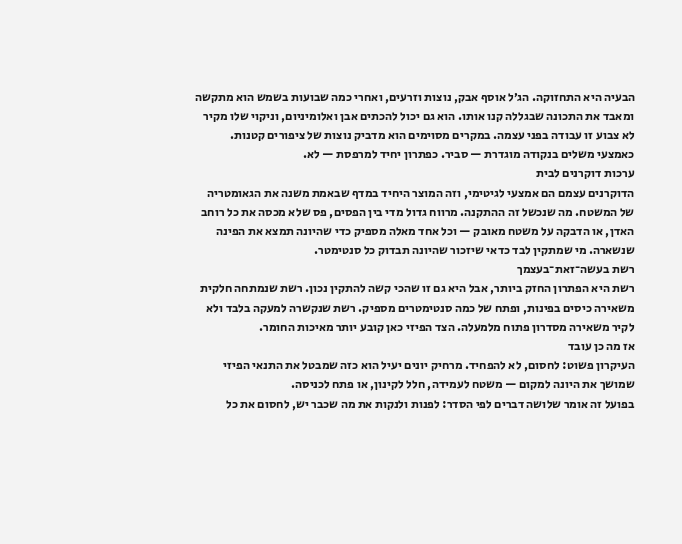הבעיה היא התחזוקה. הג׳ל אוסף אבק, נוצות וזרעים, ואחרי כמה שבועות בשמש הוא מתקשה ומאבד את התכונה שבגללה קנו אותו. הוא גם יכול להכתים אבן ואלומיניום, וניקוי שלו מקיר לא צבוע זו עבודה בפני עצמה. במקרים מסוימים הוא מדביק נוצות של ציפורים קטנות. כאמצעי משלים בנקודה מוגדרת — סביר. כפתרון יחיד למרפסת — לא.
ערכות דוקרנים לבית
הדוקרנים עצמם הם אמצעי לגיטימי, וזה המוצר היחיד במדף שבאמת משנה את הגאומטריה של המשטח. מה שנכשל זה ההתקנה. מרווח גדול מדי בין הפסים, פס שלא מכסה את כל רוחב האדן, או הדבקה על משטח מאובק — וכל אחד מאלה מספיק כדי שהיונה תמצא את הפינה שנשארה. מי שמתקין לבד כדאי שיזכור שהיונה תבדוק כל סנטימטר.
רשת בעשה־זאת־בעצמך
רשת היא הפתרון החזק ביותר, אבל היא גם זו שהכי קשה להתקין נכון. רשת שנמתחה חלקית משאירה כיסים בפינות, ופתח של כמה סנטימטרים מספיק. רשת שנקשרה למעקה בלבד ולא לקיר משאירה מסדרון פתוח מלמעלה. הצד הפיזי כאן קובע יותר מאיכות החומר.
אז מה כן עובד
העיקרון פשוט: לחסום, לא להפחיד. מרחיק יונים יעיל הוא כזה שמבטל את התנאי הפיזי שמושך את היונה למקום — משטח לעמידה, חלל לקינון, או פתח לכניסה.
בפועל זה אומר שלושה דברים לפי הסדר: לפנות ולנקות את מה שכבר יש, לחסום את כל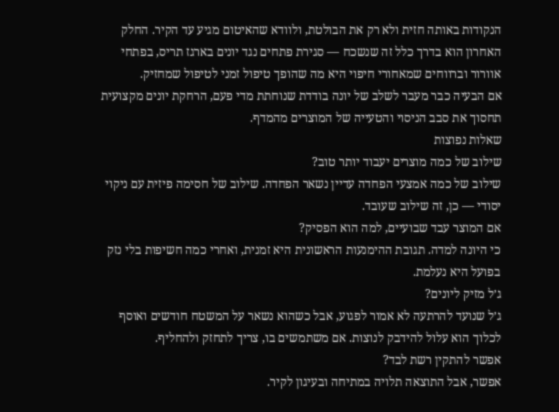הנקודות באותה חזית ולא רק את הבולטת, ולוודא שהאיטום מגיע עד הקיר. החלק האחרון הוא בדרך כלל זה שנשכח — סגירת פתחים נגד יונים בארגז תריס, בפתחי אוורור וברווחים שמאחורי חיפוי היא מה שהופך טיפול זמני לטיפול שמחזיק.
אם הבעיה כבר מעבר לשלב של יונה בודדת שנוחתת מדי פעם, הרחקת יונים מקצועית תחסוך את סבב הניסוי והטעייה של המוצרים מהמדף.
שאלות נפוצות
שילוב של כמה מוצרים יעבוד יותר טוב?
שילוב של כמה אמצעי הפחדה עדיין נשאר הפחדה. שילוב של חסימה פיזית עם ניקוי יסודי — כן, זה שילוב שעובד.
אם המוצר עבד שבועיים, למה הוא הפסיק?
כי היונה למדה. תגובת ההימנעות הראשונית היא זמנית, ואחרי כמה חשיפות בלי נזק בפועל היא נעלמת.
ג׳ל מזיק ליונים?
ג׳ל שנועד להרתעה לא אמור לפגוע, אבל כשהוא נשאר על המשטח חודשים ואוסף לכלוך הוא עלול להידבק לנוצות. אם משתמשים בו, צריך לתחזק ולהחליף.
אפשר להתקין רשת לבד?
אפשר, אבל התוצאה תלויה במתיחה ובעיגון לקיר.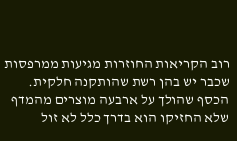רוב הקריאות החוזרות מגיעות ממרפסות שכבר יש בהן רשת שהותקנה חלקית.
הכסף שהולך על ארבעה מוצרים מהמדף שלא החזיקו הוא בדרך כלל לא זול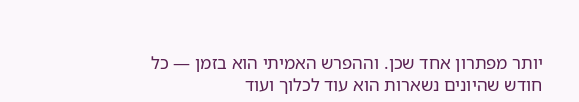יותר מפתרון אחד שכן. וההפרש האמיתי הוא בזמן — כל חודש שהיונים נשארות הוא עוד לכלוך ועוד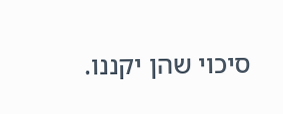סיכוי שהן יקננו.